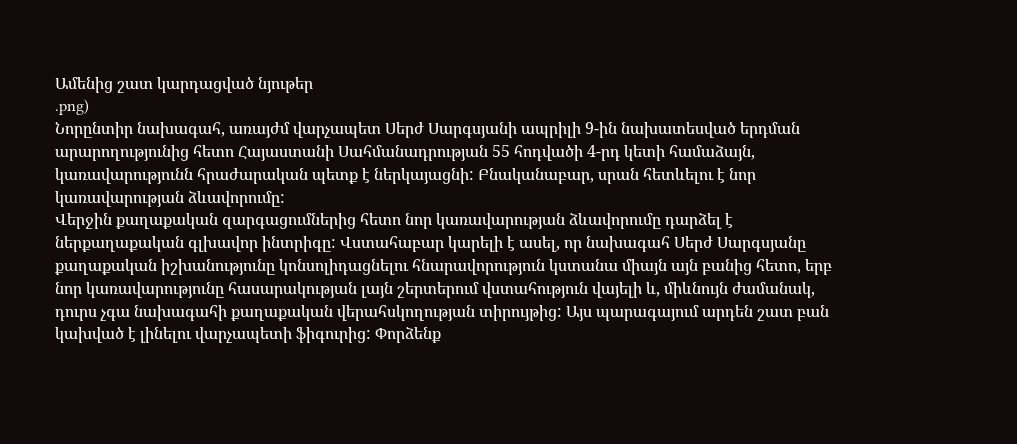Ամենից շատ կարդացված նյութեր
.png)
Նորընտիր նախագահ, առայժմ վարչապետ Սերժ Սարգսյանի ապրիլի 9-ին նախատեսված երդման արարողությունից հետո Հայաստանի Սահմանադրության 55 հոդվածի 4-րդ կետի համաձայն, կառավարությունն հրաժարական պետք է ներկայացնի: Բնականաբար, սրան հետևելու է նոր կառավարության ձևավորումը:
Վերջին քաղաքական զարգացումներից հետո նոր կառավարության ձևավորումը դարձել է ներքաղաքական գլխավոր ինտրիգը: Վստահաբար կարելի է ասել, որ նախագահ Սերժ Սարգսյանը քաղաքական իշխանությունը կոնսոլիդացնելու հնարավորություն կստանա միայն այն բանից հետո, երբ նոր կառավարությունը հասարակության լայն շերտերում վստահություն վայելի և, միևնույն ժամանակ, դուրս չգա նախագահի քաղաքական վերահսկողության տիրույթից: Այս պարագայում արդեն շատ բան կախված է լինելու վարչապետի ֆիգուրից: Փորձենք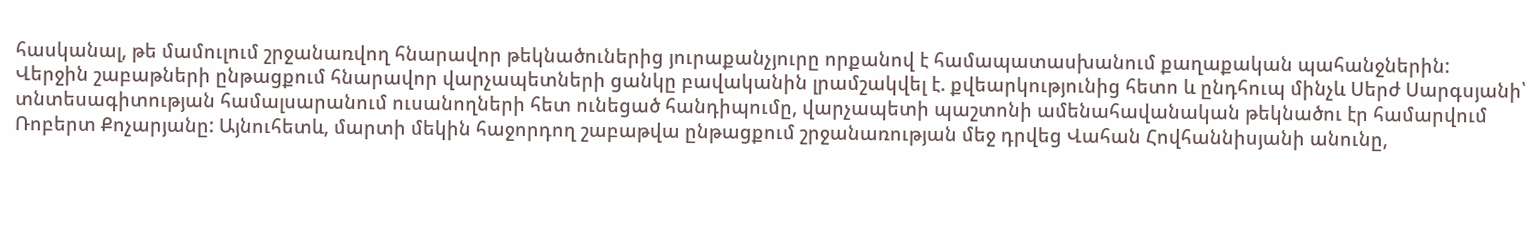հասկանալ, թե մամուլում շրջանառվող հնարավոր թեկնածուներից յուրաքանչյուրը որքանով է համապատասխանում քաղաքական պահանջներին:
Վերջին շաբաթների ընթացքում հնարավոր վարչապետների ցանկը բավականին լրամշակվել է. քվեարկությունից հետո և ընդհուպ մինչև Սերժ Սարգսյանի՝ տնտեսագիտության համալսարանում ուսանողների հետ ունեցած հանդիպումը, վարչապետի պաշտոնի ամենահավանական թեկնածու էր համարվում Ռոբերտ Քոչարյանը: Այնուհետև, մարտի մեկին հաջորդող շաբաթվա ընթացքում շրջանառության մեջ դրվեց Վահան Հովհաննիսյանի անունը,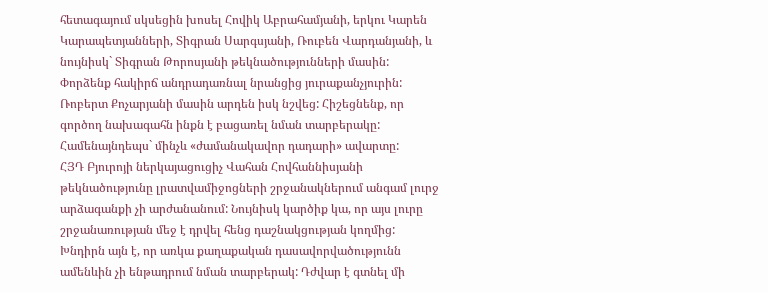հետագայում սկսեցին խոսել Հովիկ Աբրահամյանի, երկու Կարեն Կարապետյանների, Տիգրան Սարգսյանի, Ռուբեն Վարդանյանի, և նույնիսկ` Տիգրան Թորոսյանի թեկնածությունների մասին:
Փորձենք հակիրճ անդրադառնալ նրանցից յուրաքանչյուրին:
Ռոբերտ Քոչարյանի մասին արդեն իսկ նշվեց: Հիշեցնենք, որ գործող նախագահն ինքն է բացառել նման տարբերակը: Համենայնդեպս` մինչև «ժամանակավոր դադարի» ավարտը:
ՀՅԴ Բյուրոյի ներկայացուցիչ Վահան Հովհաննիսյանի թեկնածությունը լրատվամիջոցների շրջանակներում անգամ լուրջ արձագանքի չի արժանանում: Նույնիսկ կարծիք կա, որ այս լուրը շրջանառության մեջ է դրվել հենց դաշնակցության կողմից: Խնդիրն այն է, որ առկա քաղաքական դասավորվածությունն ամենևին չի ենթադրում նման տարբերակ: Դժվար է գտնել մի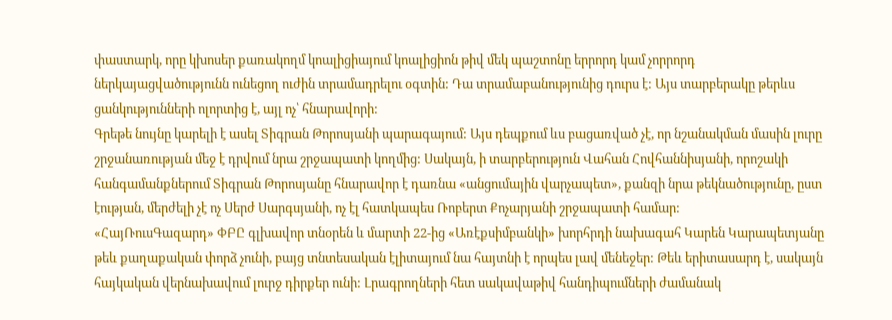փաստարկ, որը կխոսեր քառակողմ կոալիցիայում կոալիցիոն թիվ մեկ պաշտոնը երրորդ կամ չորրորդ ներկայացվածությունն ունեցող ուժին տրամադրելու օգտին: Դա տրամաբանությունից դուրս է: Այս տարբերակը թերևս ցանկությունների ոլորտից է, այլ ոչ՝ հնարավորի:
Գրեթե նույնը կարելի է ասել Տիգրան Թորոսյանի պարագայում: Այս դեպքում ևս բացառված չէ, որ նշանակման մասին լուրը շրջանառության մեջ է դրվում նրա շրջապատի կողմից: Սակայն, ի տարբերություն Վահան Հովհաննիսյանի, որոշակի հանգամանքներում Տիգրան Թորոսյանը հնարավոր է դառնա «անցումային վարչապետ», քանզի նրա թեկնածությունը, ըստ էության, մերժելի չէ ոչ Սերժ Սարգսյանի, ոչ էլ հատկապես Ռոբերտ Քոչարյանի շրջապատի համար:
«ՀայՌուսԳազարդ» ՓԲԸ գլխավոր տնօրեն և մարտի 22-ից «Առէքսիմբանկի» խորհրդի նախագահ Կարեն Կարապետյանը թեև քաղաքական փորձ չունի, բայց տնտեսական էլիտայում նա հայտնի է որպես լավ մենեջեր: Թեև երիտասարդ է, սակայն հայկական վերնախավում լուրջ դիրքեր ունի: Լրագրողների հետ սակավաթիվ հանդիպումների ժամանակ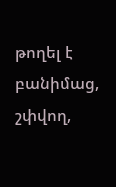թողել է բանիմաց, շփվող,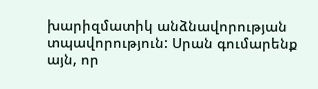խարիզմատիկ անձնավորության տպավորություն: Սրան գումարենք այն, որ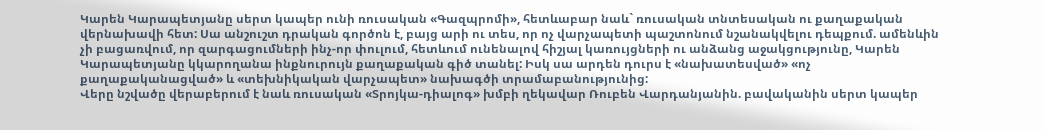Կարեն Կարապետյանը սերտ կապեր ունի ռուսական «Գազպրոմի», հետևաբար նաև` ռուսական տնտեսական ու քաղաքական վերնախավի հետ: Սա անշուշտ դրական գործոն է, բայց արի ու տես, որ ոչ վարչապետի պաշտոնում նշանակվելու դեպքում. ամենևին չի բացառվում, որ զարգացումների ինչ-որ փուլում, հետևում ունենալով հիշյալ կառույցների ու անձանց աջակցությունը, Կարեն Կարապետյանը կկարողանա ինքնուրույն քաղաքական գիծ տանել: Իսկ սա արդեն դուրս է «նախատեսված» «ոչ քաղաքականացված» և «տեխնիկական վարչապետ» նախագծի տրամաբանությունից:
Վերը նշվածը վերաբերում է նաև ռուսական «Տրոյկա-դիալոգ» խմբի ղեկավար Ռուբեն Վարդանյանին. բավականին սերտ կապեր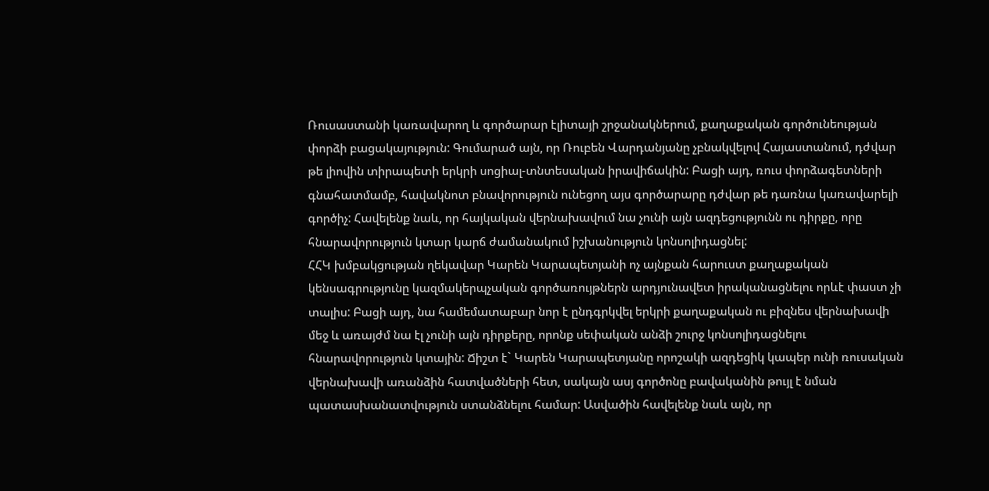Ռուսաստանի կառավարող և գործարար էլիտայի շրջանակներում, քաղաքական գործունեության փորձի բացակայություն: Գումարած այն, որ Ռուբեն Վարդանյանը չբնակվելով Հայաստանում, դժվար թե լիովին տիրապետի երկրի սոցիալ-տնտեսական իրավիճակին: Բացի այդ, ռուս փորձագետների գնահատմամբ, հավակնոտ բնավորություն ունեցող այս գործարարը դժվար թե դառնա կառավարելի գործիչ: Հավելենք նաև, որ հայկական վերնախավում նա չունի այն ազդեցությունն ու դիրքը, որը հնարավորություն կտար կարճ ժամանակում իշխանություն կոնսոլիդացնել:
ՀՀԿ խմբակցության ղեկավար Կարեն Կարապետյանի ոչ այնքան հարուստ քաղաքական կենսագրությունը կազմակերպչական գործառույթներն արդյունավետ իրականացնելու որևէ փաստ չի տալիս: Բացի այդ, նա համեմատաբար նոր է ընդգրկվել երկրի քաղաքական ու բիզնես վերնախավի մեջ և առայժմ նա էլ չունի այն դիրքերը, որոնք սեփական անձի շուրջ կոնսոլիդացնելու հնարավորություն կտային: Ճիշտ է` Կարեն Կարապետյանը որոշակի ազդեցիկ կապեր ունի ռուսական վերնախավի առանձին հատվածների հետ, սակայն ասյ գործոնը բավականին թույլ է նման պատասխանատվություն ստանձնելու համար: Ասվածին հավելենք նաև այն, որ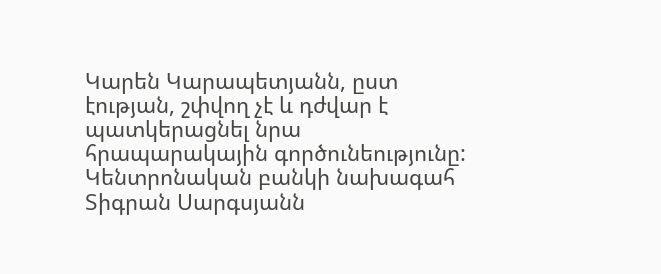Կարեն Կարապետյանն, ըստ էության, շփվող չէ և դժվար է պատկերացնել նրա հրապարակային գործունեությունը:
Կենտրոնական բանկի նախագահ Տիգրան Սարգսյանն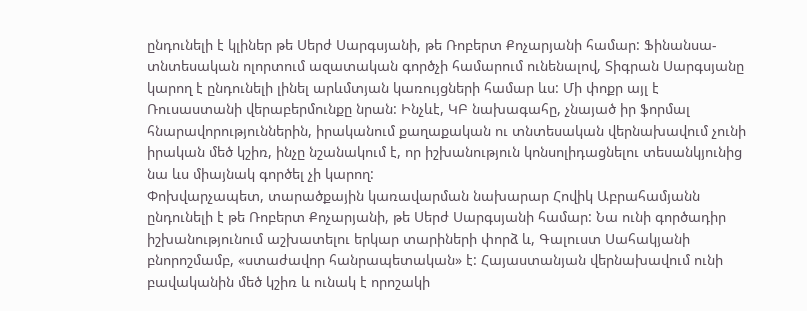ընդունելի է կլիներ թե Սերժ Սարգսյանի, թե Ռոբերտ Քոչարյանի համար: Ֆինանսա-տնտեսական ոլորտում ազատական գործչի համարում ունենալով, Տիգրան Սարգսյանը կարող է ընդունելի լինել արևմտյան կառույցների համար ևս: Մի փոքր այլ է Ռուսաստանի վերաբերմունքը նրան: Ինչևէ, ԿԲ նախագահը, չնայած իր ֆորմալ հնարավորություններին, իրականում քաղաքական ու տնտեսական վերնախավում չունի իրական մեծ կշիռ, ինչը նշանակում է, որ իշխանություն կոնսոլիդացնելու տեսանկյունից նա ևս միայնակ գործել չի կարող:
Փոխվարչապետ, տարածքային կառավարման նախարար Հովիկ Աբրահամյանն ընդունելի է թե Ռոբերտ Քոչարյանի, թե Սերժ Սարգսյանի համար: Նա ունի գործադիր իշխանությունում աշխատելու երկար տարիների փորձ և, Գալուստ Սահակյանի բնորոշմամբ, «ստաժավոր հանրապետական» է: Հայաստանյան վերնախավում ունի բավականին մեծ կշիռ և ունակ է որոշակի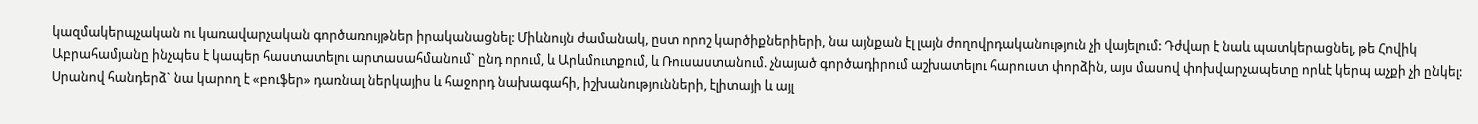կազմակերպչական ու կառավարչական գործառույթներ իրականացնել: Միևնույն ժամանակ, ըստ որոշ կարծիքներիերի, նա այնքան էլ լայն ժողովրդականություն չի վայելում: Դժվար է նաև պատկերացնել, թե Հովիկ Աբրահամյանը ինչպես է կապեր հաստատելու արտասահմանում` ընդ որում, և Արևմուտքում, և Ռուսաստանում. չնայած գործադիրում աշխատելու հարուստ փորձին, այս մասով փոխվարչապետը որևէ կերպ աչքի չի ընկել: Սրանով հանդերձ` նա կարող է «բուֆեր» դառնալ ներկայիս և հաջորդ նախագահի, իշխանությունների, էլիտայի և այլ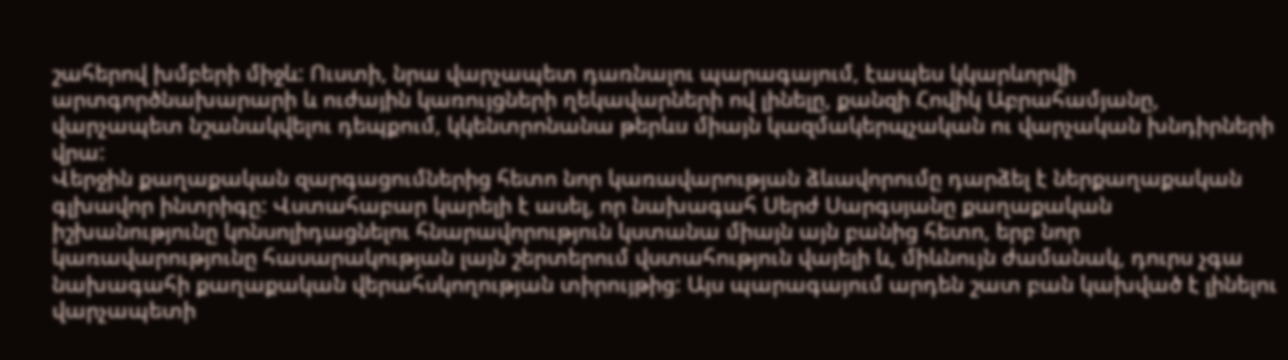շահերով խմբերի միջև: Ուստի, նրա վարչապետ դառնալու պարագայում, էապես կկարևորվի արտգործնախարարի և ուժային կառույցների ղեկավարների ով լինելը, քանզի Հովիկ Աբրահամյանը, վարչապետ նշանակվելու դեպքում, կկենտրոնանա թերևս միայն կազմակերպչական ու վարչական խնդիրների վրա:
Վերջին քաղաքական զարգացումներից հետո նոր կառավարության ձևավորումը դարձել է ներքաղաքական գլխավոր ինտրիգը: Վստահաբար կարելի է ասել, որ նախագահ Սերժ Սարգսյանը քաղաքական իշխանությունը կոնսոլիդացնելու հնարավորություն կստանա միայն այն բանից հետո, երբ նոր կառավարությունը հասարակության լայն շերտերում վստահություն վայելի և, միևնույն ժամանակ, դուրս չգա նախագահի քաղաքական վերահսկողության տիրույթից: Այս պարագայում արդեն շատ բան կախված է լինելու վարչապետի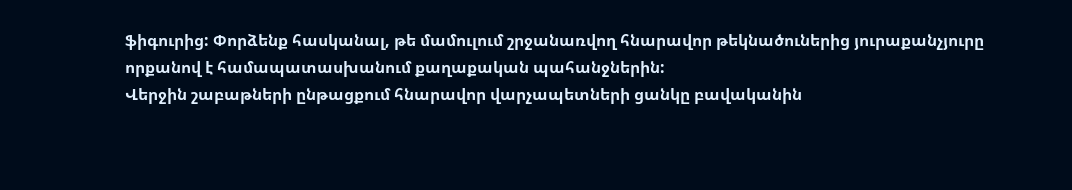ֆիգուրից: Փորձենք հասկանալ, թե մամուլում շրջանառվող հնարավոր թեկնածուներից յուրաքանչյուրը որքանով է համապատասխանում քաղաքական պահանջներին:
Վերջին շաբաթների ընթացքում հնարավոր վարչապետների ցանկը բավականին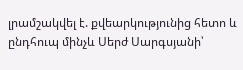լրամշակվել է. քվեարկությունից հետո և ընդհուպ մինչև Սերժ Սարգսյանի՝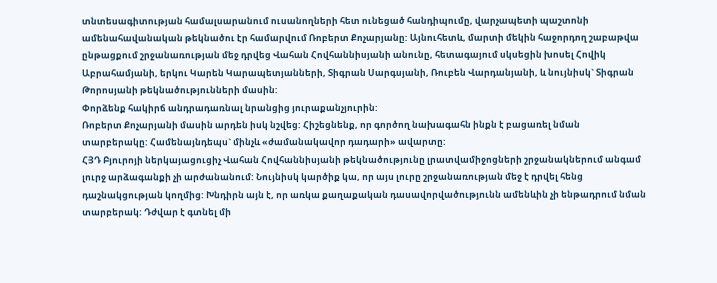տնտեսագիտության համալսարանում ուսանողների հետ ունեցած հանդիպումը, վարչապետի պաշտոնի ամենահավանական թեկնածու էր համարվում Ռոբերտ Քոչարյանը: Այնուհետև, մարտի մեկին հաջորդող շաբաթվա ընթացքում շրջանառության մեջ դրվեց Վահան Հովհաննիսյանի անունը, հետագայում սկսեցին խոսել Հովիկ Աբրահամյանի, երկու Կարեն Կարապետյանների, Տիգրան Սարգսյանի, Ռուբեն Վարդանյանի, և նույնիսկ` Տիգրան Թորոսյանի թեկնածությունների մասին:
Փորձենք հակիրճ անդրադառնալ նրանցից յուրաքանչյուրին:
Ռոբերտ Քոչարյանի մասին արդեն իսկ նշվեց: Հիշեցնենք, որ գործող նախագահն ինքն է բացառել նման տարբերակը: Համենայնդեպս` մինչև «ժամանակավոր դադարի» ավարտը:
ՀՅԴ Բյուրոյի ներկայացուցիչ Վահան Հովհաննիսյանի թեկնածությունը լրատվամիջոցների շրջանակներում անգամ լուրջ արձագանքի չի արժանանում: Նույնիսկ կարծիք կա, որ այս լուրը շրջանառության մեջ է դրվել հենց դաշնակցության կողմից: Խնդիրն այն է, որ առկա քաղաքական դասավորվածությունն ամենևին չի ենթադրում նման տարբերակ: Դժվար է գտնել մի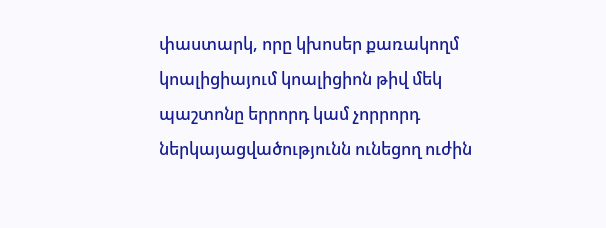փաստարկ, որը կխոսեր քառակողմ կոալիցիայում կոալիցիոն թիվ մեկ պաշտոնը երրորդ կամ չորրորդ ներկայացվածությունն ունեցող ուժին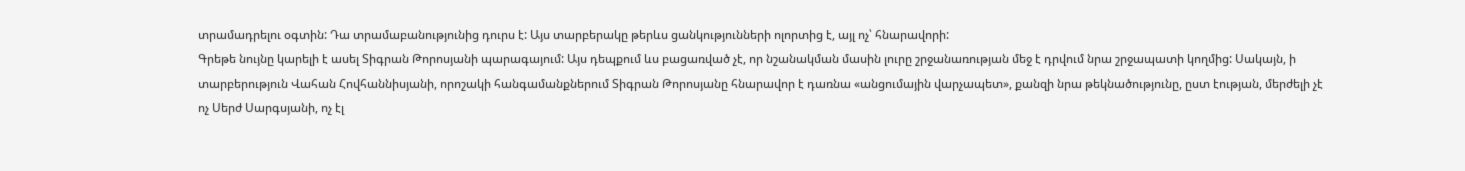տրամադրելու օգտին: Դա տրամաբանությունից դուրս է: Այս տարբերակը թերևս ցանկությունների ոլորտից է, այլ ոչ՝ հնարավորի:
Գրեթե նույնը կարելի է ասել Տիգրան Թորոսյանի պարագայում: Այս դեպքում ևս բացառված չէ, որ նշանակման մասին լուրը շրջանառության մեջ է դրվում նրա շրջապատի կողմից: Սակայն, ի տարբերություն Վահան Հովհաննիսյանի, որոշակի հանգամանքներում Տիգրան Թորոսյանը հնարավոր է դառնա «անցումային վարչապետ», քանզի նրա թեկնածությունը, ըստ էության, մերժելի չէ ոչ Սերժ Սարգսյանի, ոչ էլ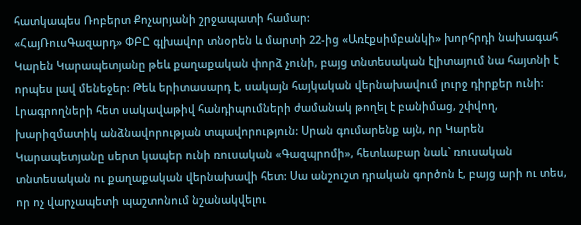հատկապես Ռոբերտ Քոչարյանի շրջապատի համար:
«ՀայՌուսԳազարդ» ՓԲԸ գլխավոր տնօրեն և մարտի 22-ից «Առէքսիմբանկի» խորհրդի նախագահ Կարեն Կարապետյանը թեև քաղաքական փորձ չունի, բայց տնտեսական էլիտայում նա հայտնի է որպես լավ մենեջեր: Թեև երիտասարդ է, սակայն հայկական վերնախավում լուրջ դիրքեր ունի: Լրագրողների հետ սակավաթիվ հանդիպումների ժամանակ թողել է բանիմաց, շփվող, խարիզմատիկ անձնավորության տպավորություն: Սրան գումարենք այն, որ Կարեն Կարապետյանը սերտ կապեր ունի ռուսական «Գազպրոմի», հետևաբար նաև` ռուսական տնտեսական ու քաղաքական վերնախավի հետ: Սա անշուշտ դրական գործոն է, բայց արի ու տես, որ ոչ վարչապետի պաշտոնում նշանակվելու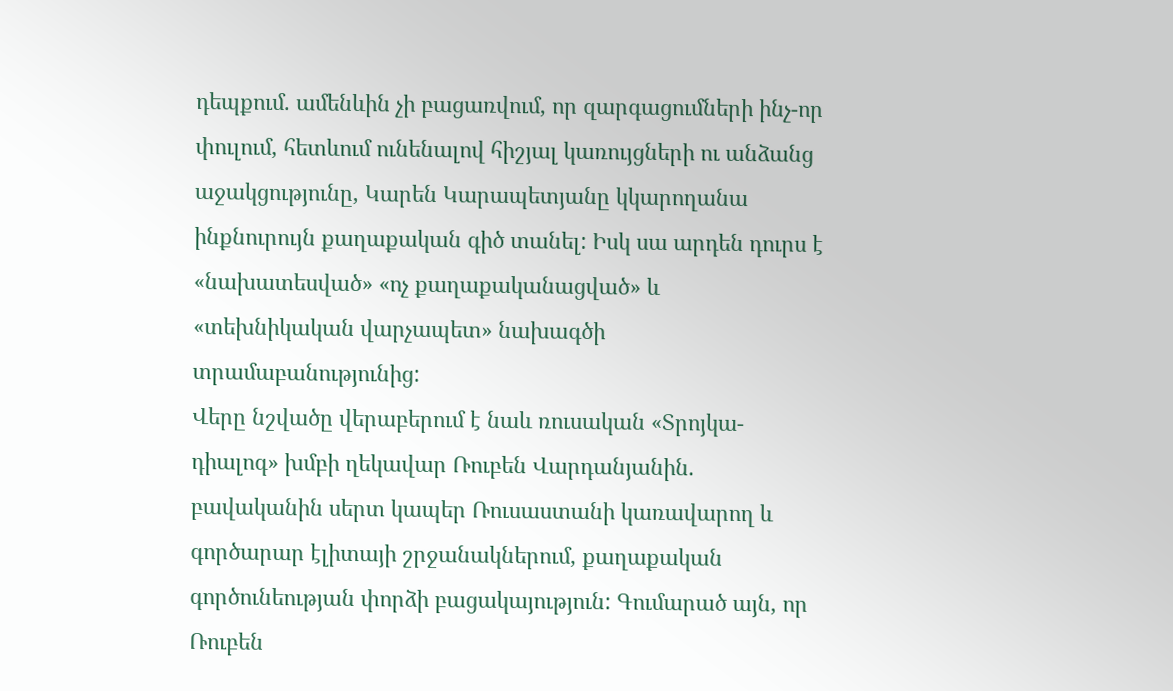դեպքում. ամենևին չի բացառվում, որ զարգացումների ինչ-որ փուլում, հետևում ունենալով հիշյալ կառույցների ու անձանց աջակցությունը, Կարեն Կարապետյանը կկարողանա ինքնուրույն քաղաքական գիծ տանել: Իսկ սա արդեն դուրս է «նախատեսված» «ոչ քաղաքականացված» և «տեխնիկական վարչապետ» նախագծի տրամաբանությունից:
Վերը նշվածը վերաբերում է նաև ռուսական «Տրոյկա-դիալոգ» խմբի ղեկավար Ռուբեն Վարդանյանին. բավականին սերտ կապեր Ռուսաստանի կառավարող և գործարար էլիտայի շրջանակներում, քաղաքական գործունեության փորձի բացակայություն: Գումարած այն, որ Ռուբեն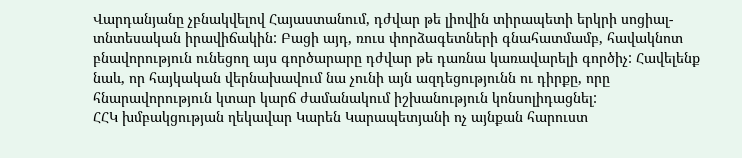Վարդանյանը չբնակվելով Հայաստանում, դժվար թե լիովին տիրապետի երկրի սոցիալ-տնտեսական իրավիճակին: Բացի այդ, ռուս փորձագետների գնահատմամբ, հավակնոտ բնավորություն ունեցող այս գործարարը դժվար թե դառնա կառավարելի գործիչ: Հավելենք նաև, որ հայկական վերնախավում նա չունի այն ազդեցությունն ու դիրքը, որը հնարավորություն կտար կարճ ժամանակում իշխանություն կոնսոլիդացնել:
ՀՀԿ խմբակցության ղեկավար Կարեն Կարապետյանի ոչ այնքան հարուստ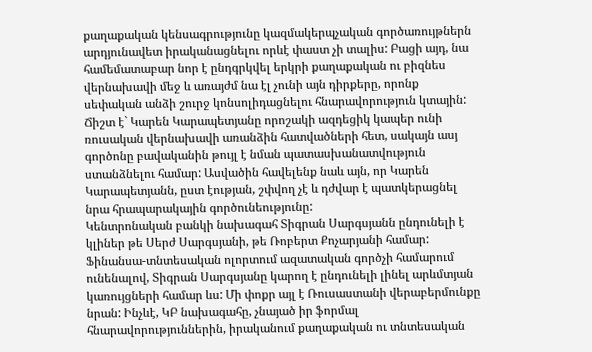քաղաքական կենսագրությունը կազմակերպչական գործառույթներն արդյունավետ իրականացնելու որևէ փաստ չի տալիս: Բացի այդ, նա համեմատաբար նոր է ընդգրկվել երկրի քաղաքական ու բիզնես վերնախավի մեջ և առայժմ նա էլ չունի այն դիրքերը, որոնք սեփական անձի շուրջ կոնսոլիդացնելու հնարավորություն կտային: Ճիշտ է` Կարեն Կարապետյանը որոշակի ազդեցիկ կապեր ունի ռուսական վերնախավի առանձին հատվածների հետ, սակայն ասյ գործոնը բավականին թույլ է նման պատասխանատվություն ստանձնելու համար: Ասվածին հավելենք նաև այն, որ Կարեն Կարապետյանն, ըստ էության, շփվող չէ և դժվար է պատկերացնել նրա հրապարակային գործունեությունը:
Կենտրոնական բանկի նախագահ Տիգրան Սարգսյանն ընդունելի է կլիներ թե Սերժ Սարգսյանի, թե Ռոբերտ Քոչարյանի համար: Ֆինանսա-տնտեսական ոլորտում ազատական գործչի համարում ունենալով, Տիգրան Սարգսյանը կարող է ընդունելի լինել արևմտյան կառույցների համար ևս: Մի փոքր այլ է Ռուսաստանի վերաբերմունքը նրան: Ինչևէ, ԿԲ նախագահը, չնայած իր ֆորմալ հնարավորություններին, իրականում քաղաքական ու տնտեսական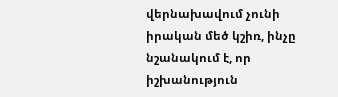վերնախավում չունի իրական մեծ կշիռ, ինչը նշանակում է, որ իշխանություն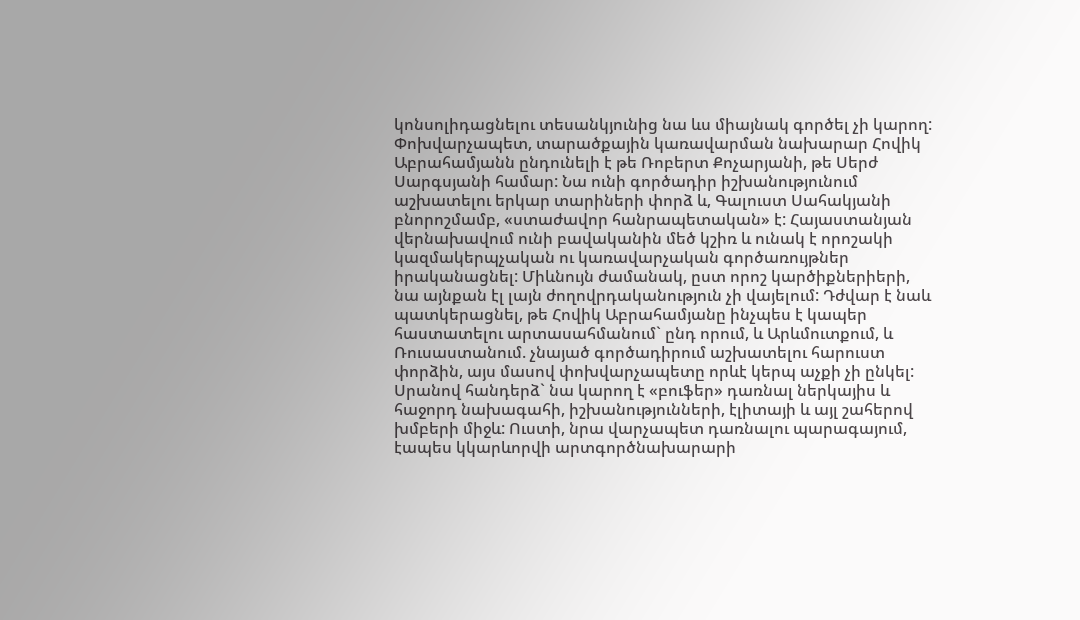կոնսոլիդացնելու տեսանկյունից նա ևս միայնակ գործել չի կարող:
Փոխվարչապետ, տարածքային կառավարման նախարար Հովիկ Աբրահամյանն ընդունելի է թե Ռոբերտ Քոչարյանի, թե Սերժ Սարգսյանի համար: Նա ունի գործադիր իշխանությունում աշխատելու երկար տարիների փորձ և, Գալուստ Սահակյանի բնորոշմամբ, «ստաժավոր հանրապետական» է: Հայաստանյան վերնախավում ունի բավականին մեծ կշիռ և ունակ է որոշակի կազմակերպչական ու կառավարչական գործառույթներ իրականացնել: Միևնույն ժամանակ, ըստ որոշ կարծիքներիերի, նա այնքան էլ լայն ժողովրդականություն չի վայելում: Դժվար է նաև պատկերացնել, թե Հովիկ Աբրահամյանը ինչպես է կապեր հաստատելու արտասահմանում` ընդ որում, և Արևմուտքում, և Ռուսաստանում. չնայած գործադիրում աշխատելու հարուստ փորձին, այս մասով փոխվարչապետը որևէ կերպ աչքի չի ընկել: Սրանով հանդերձ` նա կարող է «բուֆեր» դառնալ ներկայիս և հաջորդ նախագահի, իշխանությունների, էլիտայի և այլ շահերով խմբերի միջև: Ուստի, նրա վարչապետ դառնալու պարագայում, էապես կկարևորվի արտգործնախարարի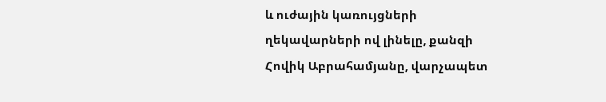և ուժային կառույցների ղեկավարների ով լինելը, քանզի Հովիկ Աբրահամյանը, վարչապետ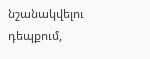նշանակվելու դեպքում,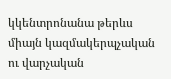կկենտրոնանա թերևս միայն կազմակերպչական ու վարչական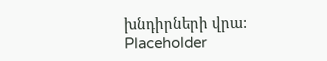խնդիրների վրա:
Placeholder